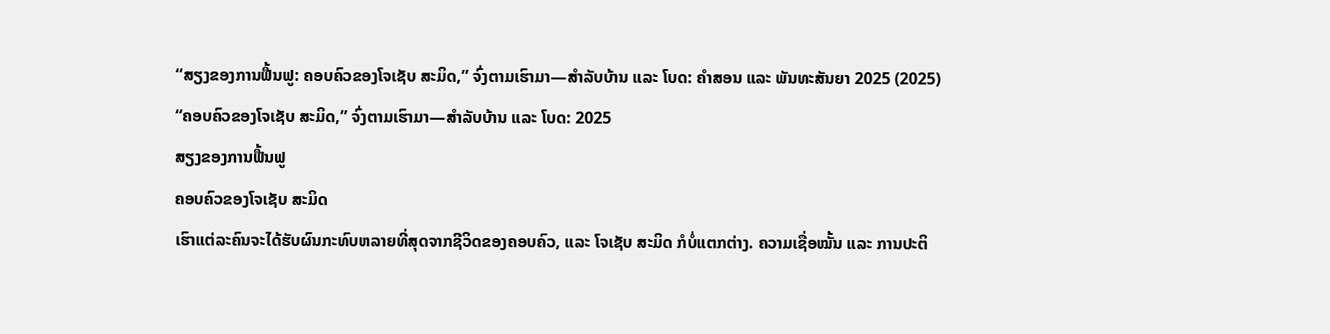“ສຽງຂອງການຟື້ນຟູ: ຄອບຄົວຂອງໂຈເຊັບ ສະມິດ,” ຈົ່ງຕາມເຮົາມາ—ສຳລັບບ້ານ ແລະ ໂບດ: ຄຳສອນ ແລະ ພັນທະສັນຍາ 2025 (2025)
“ຄອບຄົວຂອງໂຈເຊັບ ສະມິດ,” ຈົ່ງຕາມເຮົາມາ—ສຳລັບບ້ານ ແລະ ໂບດ: 2025
ສຽງຂອງການຟື້ນຟູ
ຄອບຄົວຂອງໂຈເຊັບ ສະມິດ
ເຮົາແຕ່ລະຄົນຈະໄດ້ຮັບຜົນກະທົບຫລາຍທີ່ສຸດຈາກຊີວິດຂອງຄອບຄົວ, ແລະ ໂຈເຊັບ ສະມິດ ກໍບໍ່ແຕກຕ່າງ. ຄວາມເຊື່ອໝັ້ນ ແລະ ການປະຕິ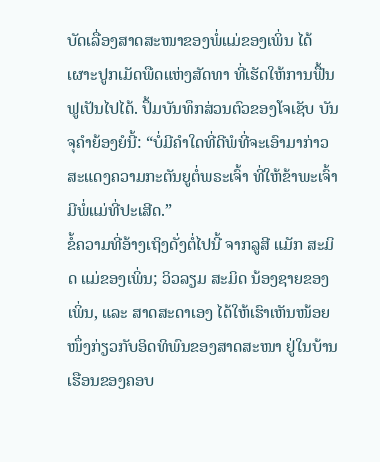ບັດເລື່ອງສາດສະໜາຂອງພໍ່ແມ່ຂອງເພິ່ນ ໄດ້ເຜາະປູກເມັດພືດແຫ່ງສັດທາ ທີ່ເຮັດໃຫ້ການຟື້ນຟູເປັນໄປໄດ້. ປຶ້ມບັນທຶກສ່ວນຕົວຂອງໂຈເຊັບ ບັນຈຸຄຳຍ້ອງຍໍນີ້: “ບໍ່ມີຄຳໃດທີ່ດີພໍທີ່ຈະເອົາມາກ່າວສະແດງຄວາມກະຕັນຍູຕໍ່ພຣະເຈົ້າ ທີ່ໃຫ້ຂ້າພະເຈົ້າມີພໍ່ແມ່ທີ່ປະເສີດ.”
ຂໍ້ຄວາມທີ່ອ້າງເຖິງດັ່ງຕໍ່ໄປນີ້ ຈາກລູສີ ແມັກ ສະມິດ ແມ່ຂອງເພິ່ນ; ວິວລຽມ ສະມິດ ນ້ອງຊາຍຂອງເພິ່ນ, ແລະ ສາດສະດາເອງ ໄດ້ໃຫ້ເຮົາເຫັນໜ້ອຍໜຶ່ງກ່ຽວກັບອິດທິພົນຂອງສາດສະໜາ ຢູ່ໃນບ້ານເຮືອນຂອງຄອບ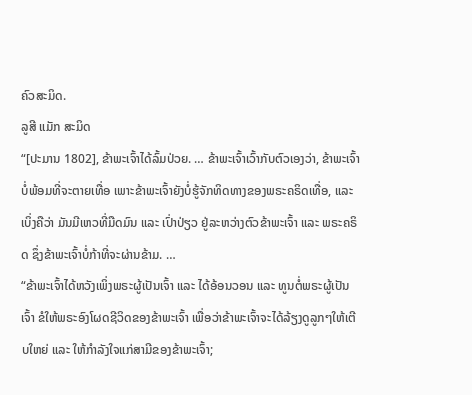ຄົວສະມິດ.
ລູສີ ແມັກ ສະມິດ
“[ປະມານ 1802], ຂ້າພະເຈົ້າໄດ້ລົ້ມປ່ວຍ. … ຂ້າພະເຈົ້າເວົ້າກັບຕົວເອງວ່າ, ຂ້າພະເຈົ້າບໍ່ພ້ອມທີ່ຈະຕາຍເທື່ອ ເພາະຂ້າພະເຈົ້າຍັງບໍ່ຮູ້ຈັກທິດທາງຂອງພຣະຄຣິດເທື່ອ, ແລະ ເບິ່ງຄືວ່າ ມັນມີເຫວທີ່ມືດມົນ ແລະ ເປົ່າປ່ຽວ ຢູ່ລະຫວ່າງຕົວຂ້າພະເຈົ້າ ແລະ ພຣະຄຣິດ ຊຶ່ງຂ້າພະເຈົ້າບໍ່ກ້າທີ່ຈະຜ່ານຂ້າມ. …
“ຂ້າພະເຈົ້າໄດ້ຫວັງເພິ່ງພຣະຜູ້ເປັນເຈົ້າ ແລະ ໄດ້ອ້ອນວອນ ແລະ ທູນຕໍ່ພຣະຜູ້ເປັນເຈົ້າ ຂໍໃຫ້ພຣະອົງໂຜດຊີວິດຂອງຂ້າພະເຈົ້າ ເພື່ອວ່າຂ້າພະເຈົ້າຈະໄດ້ລ້ຽງດູລູກໆໃຫ້ເຕີບໃຫຍ່ ແລະ ໃຫ້ກຳລັງໃຈແກ່ສາມີຂອງຂ້າພະເຈົ້າ;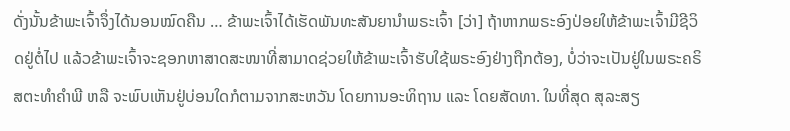ດັ່ງນັ້ນຂ້າພະເຈົ້າຈຶ່ງໄດ້ນອນໝົດຄືນ … ຂ້າພະເຈົ້າໄດ້ເຮັດພັນທະສັນຍານຳພຣະເຈົ້າ [ວ່າ] ຖ້າຫາກພຣະອົງປ່ອຍໃຫ້ຂ້າພະເຈົ້າມີຊີວິດຢູ່ຕໍ່ໄປ ແລ້ວຂ້າພະເຈົ້າຈະຊອກຫາສາດສະໜາທີ່ສາມາດຊ່ວຍໃຫ້ຂ້າພະເຈົ້າຮັບໃຊ້ພຣະອົງຢ່າງຖືກຕ້ອງ, ບໍ່ວ່າຈະເປັນຢູ່ໃນພຣະຄຣິສຕະທຳຄຳພີ ຫລື ຈະພົບເຫັນຢູ່ບ່ອນໃດກໍຕາມຈາກສະຫວັນ ໂດຍການອະທິຖານ ແລະ ໂດຍສັດທາ. ໃນທີ່ສຸດ ສຸລະສຽ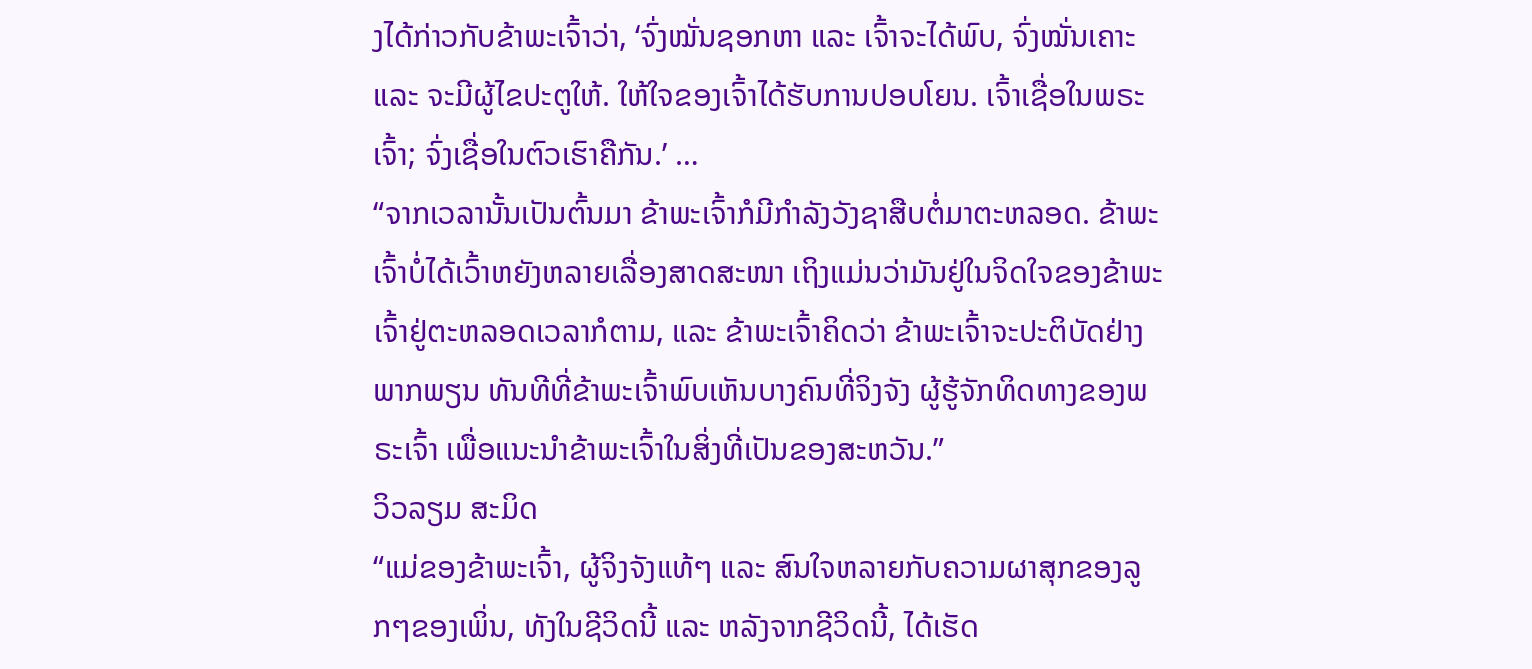ງໄດ້ກ່າວກັບຂ້າພະເຈົ້າວ່າ, ‘ຈົ່ງໝັ່ນຊອກຫາ ແລະ ເຈົ້າຈະໄດ້ພົບ, ຈົ່ງໝັ່ນເຄາະ ແລະ ຈະມີຜູ້ໄຂປະຕູໃຫ້. ໃຫ້ໃຈຂອງເຈົ້າໄດ້ຮັບການປອບໂຍນ. ເຈົ້າເຊື່ອໃນພຣະເຈົ້າ; ຈົ່ງເຊື່ອໃນຕົວເຮົາຄືກັນ.’ …
“ຈາກເວລານັ້ນເປັນຕົ້ນມາ ຂ້າພະເຈົ້າກໍມີກຳລັງວັງຊາສືບຕໍ່ມາຕະຫລອດ. ຂ້າພະເຈົ້າບໍ່ໄດ້ເວົ້າຫຍັງຫລາຍເລື່ອງສາດສະໜາ ເຖິງແມ່ນວ່າມັນຢູ່ໃນຈິດໃຈຂອງຂ້າພະເຈົ້າຢູ່ຕະຫລອດເວລາກໍຕາມ, ແລະ ຂ້າພະເຈົ້າຄິດວ່າ ຂ້າພະເຈົ້າຈະປະຕິບັດຢ່າງພາກພຽນ ທັນທີທີ່ຂ້າພະເຈົ້າພົບເຫັນບາງຄົນທີ່ຈິງຈັງ ຜູ້ຮູ້ຈັກທິດທາງຂອງພຣະເຈົ້າ ເພື່ອແນະນຳຂ້າພະເຈົ້າໃນສິ່ງທີ່ເປັນຂອງສະຫວັນ.”
ວິວລຽມ ສະມິດ
“ແມ່ຂອງຂ້າພະເຈົ້າ, ຜູ້ຈິງຈັງແທ້ໆ ແລະ ສົນໃຈຫລາຍກັບຄວາມຜາສຸກຂອງລູກໆຂອງເພິ່ນ, ທັງໃນຊີວິດນີ້ ແລະ ຫລັງຈາກຊີວິດນີ້, ໄດ້ເຮັດ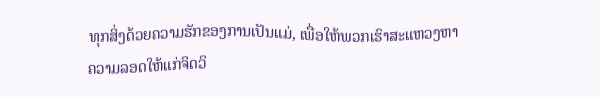ທຸກສິ່ງດ້ວຍຄວາມຮັກຂອງການເປັນແມ່, ເພື່ອໃຫ້ພວກເຮົາສະແຫວງຫາຄວາມລອດໃຫ້ແກ່ຈິດວິ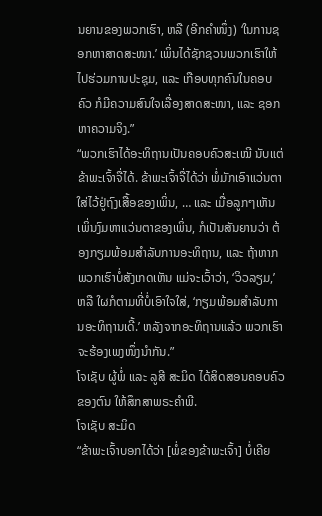ນຍານຂອງພວກເຮົາ, ຫລື (ອີກຄຳໜຶ່ງ) ‘ໃນການຊອກຫາສາດສະໜາ.’ ເພິ່ນໄດ້ຊັກຊວນພວກເຮົາໃຫ້ໄປຮ່ວມການປະຊຸມ, ແລະ ເກືອບທຸກຄົນໃນຄອບຄົວ ກໍມີຄວາມສົນໃຈເລື່ອງສາດສະໜາ, ແລະ ຊອກຫາຄວາມຈິງ.”
“ພວກເຮົາໄດ້ອະທິຖານເປັນຄອບຄົວສະເໝີ ນັບແຕ່ຂ້າພະເຈົ້າຈື່ໄດ້. ຂ້າພະເຈົ້າຈື່ໄດ້ວ່າ ພໍ່ມັກເອົາແວ່ນຕາໃສ່ໄວ້ຢູ່ຖົງເສື້ອຂອງເພິ່ນ, … ແລະ ເມື່ອລູກໆເຫັນເພິ່ນງົມຫາແວ່ນຕາຂອງເພິ່ນ, ກໍເປັນສັນຍານວ່າ ຕ້ອງກຽມພ້ອມສຳລັບການອະທິຖານ, ແລະ ຖ້າຫາກພວກເຮົາບໍ່ສັງເກດເຫັນ ແມ່ຈະເວົ້າວ່າ, ‘ວິວລຽມ,’ ຫລື ໃຜກໍຕາມທີ່ບໍ່ເອົາໃຈໃສ່, ‘ກຽມພ້ອມສຳລັບການອະທິຖານເດີ້.’ ຫລັງຈາກອະທິຖານແລ້ວ ພວກເຮົາຈະຮ້ອງເພງໜຶ່ງນຳກັນ.”
ໂຈເຊັບ ຜູ້ພໍ່ ແລະ ລູສີ ສະມິດ ໄດ້ສິດສອນຄອບຄົວຂອງຕົນ ໃຫ້ສຶກສາພຣະຄຳພີ.
ໂຈເຊັບ ສະມິດ
“ຂ້າພະເຈົ້າບອກໄດ້ວ່າ [ພໍ່ຂອງຂ້າພະເຈົ້າ] ບໍ່ເຄີຍ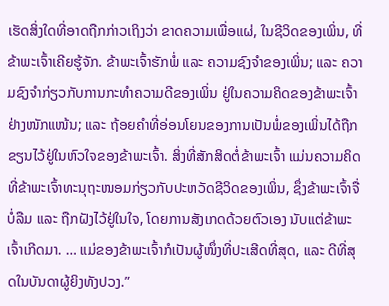ເຮັດສິ່ງໃດທີ່ອາດຖືກກ່າວເຖິງວ່າ ຂາດຄວາມເພື່ອແຜ່, ໃນຊີວິດຂອງເພິ່ນ, ທີ່ຂ້າພະເຈົ້າເຄີຍຮູ້ຈັກ. ຂ້າພະເຈົ້າຮັກພໍ່ ແລະ ຄວາມຊົງຈຳຂອງເພິ່ນ; ແລະ ຄວາມຊົງຈຳກ່ຽວກັບການກະທຳຄວາມດີຂອງເພິ່ນ ຢູ່ໃນຄວາມຄິດຂອງຂ້າພະເຈົ້າຢ່າງໜັກແໜ້ນ; ແລະ ຖ້ອຍຄຳທີ່ອ່ອນໂຍນຂອງການເປັນພໍ່ຂອງເພິ່ນໄດ້ຖືກຂຽນໄວ້ຢູ່ໃນຫົວໃຈຂອງຂ້າພະເຈົ້າ. ສິ່ງທີ່ສັກສິດຕໍ່ຂ້າພະເຈົ້າ ແມ່ນຄວາມຄິດທີ່ຂ້າພະເຈົ້າທະນຸຖະໜອມກ່ຽວກັບປະຫວັດຊີວິດຂອງເພິ່ນ, ຊຶ່ງຂ້າພະເຈົ້າຈື່ບໍ່ລືມ ແລະ ຖືກຝັງໄວ້ຢູ່ໃນໃຈ, ໂດຍການສັງເກດດ້ວຍຕົວເອງ ນັບແຕ່ຂ້າພະເຈົ້າເກີດມາ. … ແມ່ຂອງຂ້າພະເຈົ້າກໍເປັນຜູ້ໜຶ່ງທີ່ປະເສີດທີ່ສຸດ, ແລະ ດີທີ່ສຸດໃນບັນດາຜູ້ຍິງທັງປວງ.”